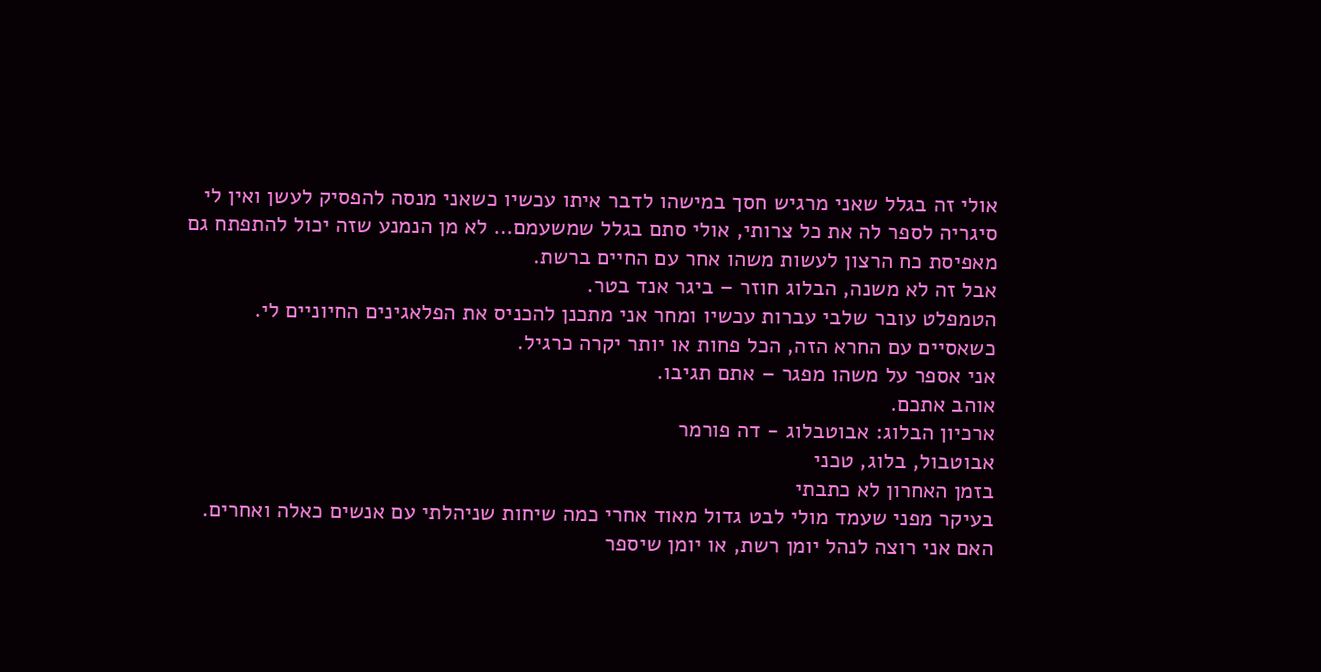אולי זה בגלל שאני מרגיש חסך במישהו לדבר איתו עכשיו כשאני מנסה להפסיק לעשן ואין לי סיגריה לספר לה את כל צרותי, אולי סתם בגלל שמשעמם… לא מן הנמנע שזה יכול להתפתח גם מאפיסת כח הרצון לעשות משהו אחר עם החיים ברשת.
אבל זה לא משנה, הבלוג חוזר – ביגר אנד בטר.
הטמפלט עובר שלבי עברות עכשיו ומחר אני מתכנן להכניס את הפלאגינים החיוניים לי. כשאסיים עם החרא הזה, הכל פחות או יותר יקרה כרגיל.
אני אספר על משהו מפגר – אתם תגיבו.
אוהב אתכם.
ארכיון הבלוג: אבוטבלוג - דה פורמר
אבוטבול, בלוג, טכני
בזמן האחרון לא כתבתי
בעיקר מפני שעמד מולי לבט גדול מאוד אחרי כמה שיחות שניהלתי עם אנשים כאלה ואחרים.
האם אני רוצה לנהל יומן רשת, או יומן שיספר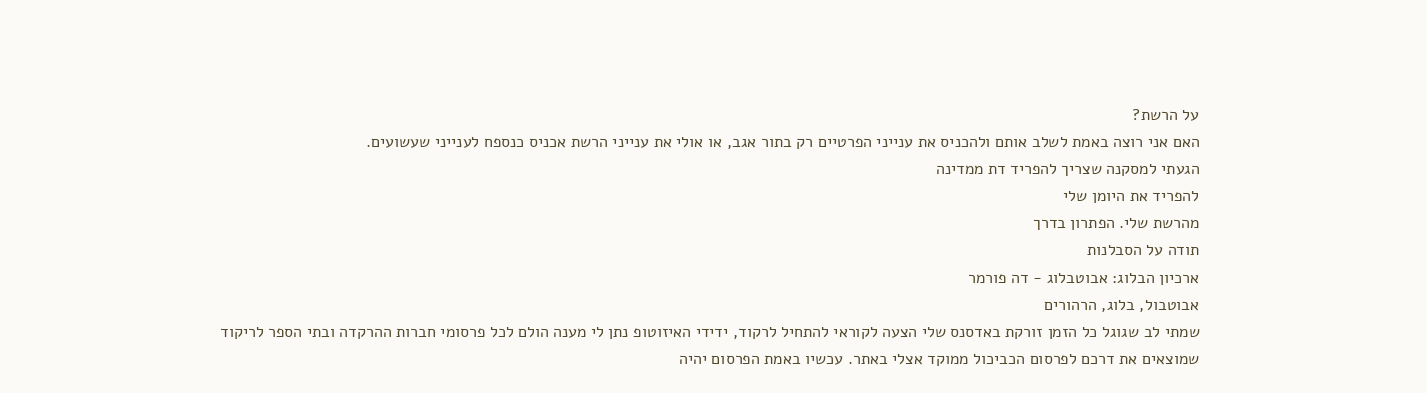על הרשת?
האם אני רוצה באמת לשלב אותם ולהכניס את ענייני הפרטיים רק בתור אגב, או אולי את ענייני הרשת אכניס כנספח לענייני שעשועים.
הגעתי למסקנה שצריך להפריד דת ממדינה
להפריד את היומן שלי
מהרשת שלי. הפתרון בדרך
תודה על הסבלנות
ארכיון הבלוג: אבוטבלוג - דה פורמר
אבוטבול, בלוג, הרהורים
שמתי לב שגוגל כל הזמן זורקת באדסנס שלי הצעה לקוראי להתחיל לרקוד, ידידי האיזוטופ נתן לי מענה הולם לכל פרסומי חברות ההרקדה ובתי הספר לריקוד שמוצאים את דרכם לפרסום הכביכול ממוקד אצלי באתר. עכשיו באמת הפרסום יהיה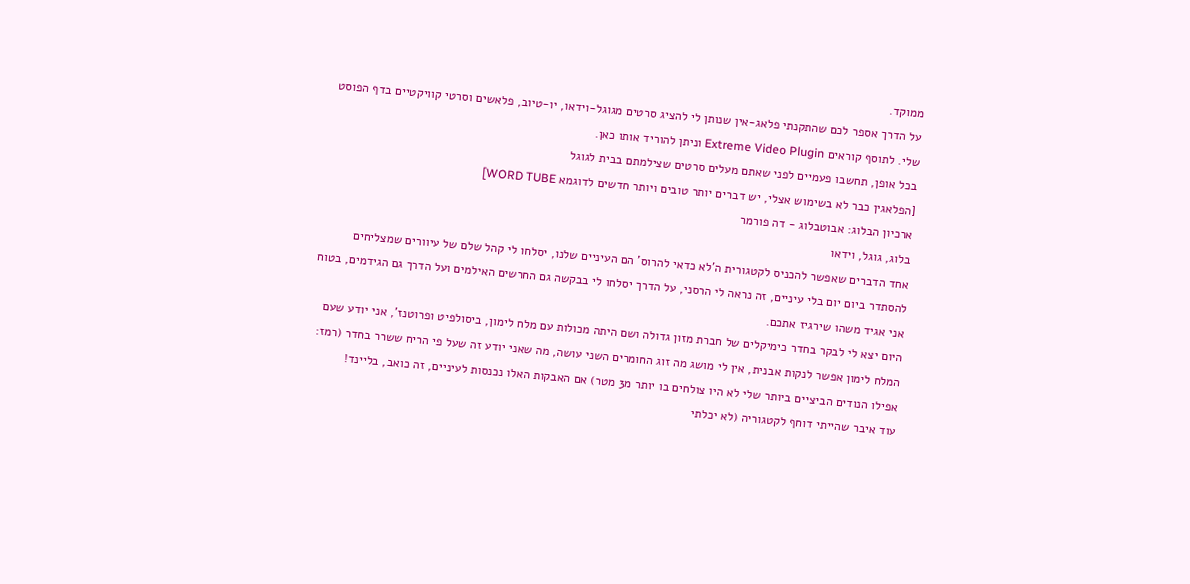ממוקד.
על הדרך אספר לכם שהתקנתי פלאג-אין שנותן לי להציג סרטים מגוגל-וידאו, יו-טיוב, פלאשים וסרטי קוויקטיים בדף הפוסט שלי. לתוסף קוראים Extreme Video Plugin וניתן להוריד אותו כאן.
בכל אופן, תחשבו פעמיים לפני שאתם מעלים סרטים שצילמתם בבית לגוגל
[הפלאגין כבר לא בשימוש אצלי, יש דברים יותר טובים ויותר חדשים לדוגמא WORD TUBE]
ארכיון הבלוג: אבוטבלוג - דה פורמר
בלוג, גוגל, וידאו
אחד הדברים שאפשר להכניס לקטגורית ה'לא כדאי להרוס' הם העיניים שלנו, יסלחו לי קהל שלם של עיוורים שמצליחים להסתדר ביום יום בלי עיניים, זה נראה לי הרסני, על הדרך יסלחו לי בבקשה גם החרשים האילמים ועל הדרך גם הגידמים, בטוח אני אגיד משהו שירגיז אתכם.
היום יצא לי לבקר בחדר כימיקלים של חברת מזון גדולה ושם היתה מכולות עם מלח לימון, ביסולפיט ופרוטנז', אני יודע שעם המלח לימון אפשר לנקות אבנית, אין לי מושג מה זוג החומרים השני עושה, מה שאני יודע זה שעל פי הריח ששרר בחדר (רמז: אפילו הנודים הביציים ביותר שלי לא היו צולחים בו יותר מ3 מטר) אם האבקות האלו נכנסות לעיניים, זה כואב, בליינד!
עוד איבר שהייתי דוחף לקטגוריה (לא יכלתי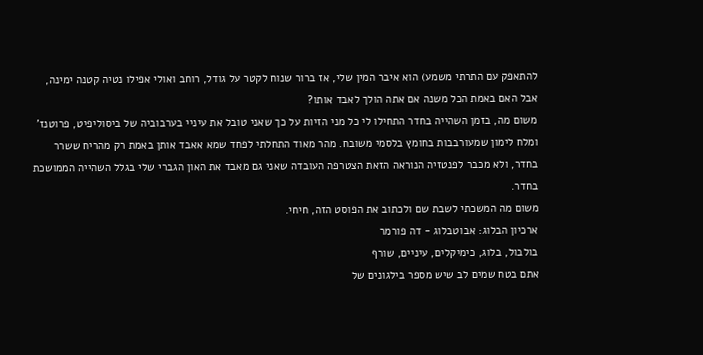להתאפק עם התרתי משמע) הוא איבר המין שלי, אז ברור שנוח לקטר על גודל, רוחב ואולי אפילו נטיה קטנה ימינה, אבל האם באמת הכל משנה אם אתה הולך לאבד אותו?
משום מה, בזמן השהייה בחדר התחילו לי כל מני הזיות על כך שאני טובל את עיניי בערבוביה של ביסוליפיט, פרוטנז' ומלח לימון שמעורבבות בחומץ בלסמי משובח. מהר מאוד התחלתי לפחד שמא אאבד אותן באמת רק מהריח ששרר בחדר, ולא מכבר לפנטזיה הנוראה הזאת הצטרפה העובדה שאני גם מאבד את האון הגברי שלי בגלל השהייה הממושכת בחדר.
משום מה המשכתי לשבת שם ולכתוב את הפוסט הזה, חיחי.
ארכיון הבלוג: אבוטבלוג - דה פורמר
בולבול, בלוג, כימיקלים, עיניים, שורף
אתם בטח שמים לב שיש מספר בילגונים של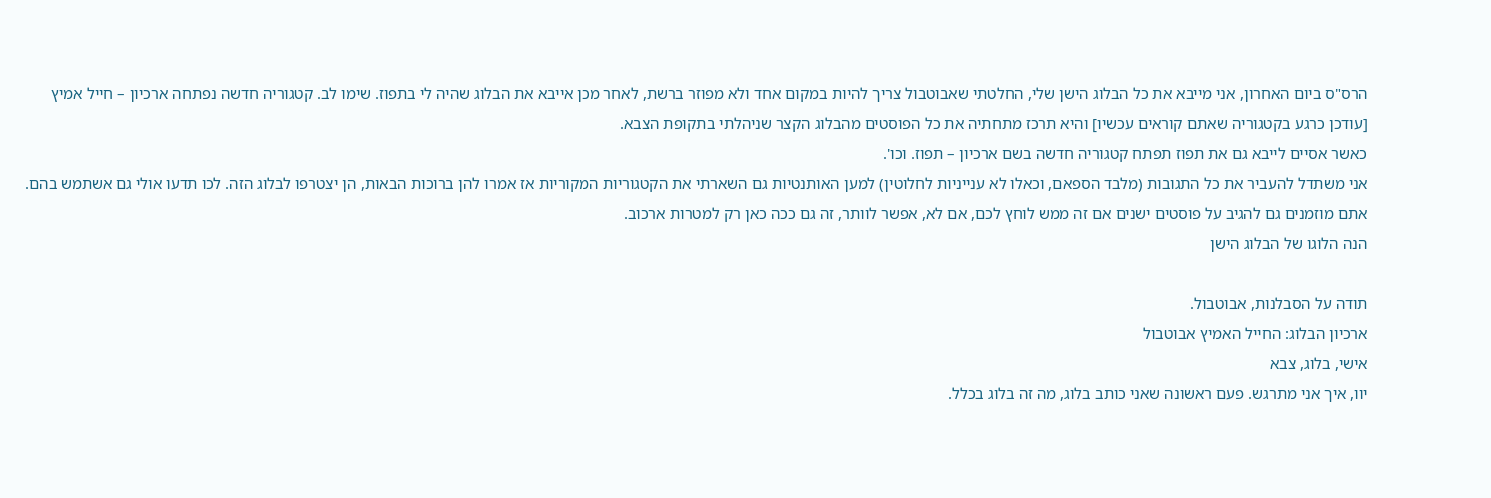הרס"ס ביום האחרון, אני מייבא את כל הבלוג הישן שלי, החלטתי שאבוטבול צריך להיות במקום אחד ולא מפוזר ברשת, לאחר מכן אייבא את הבלוג שהיה לי בתפוז. שימו לב. קטגוריה חדשה נפתחה ארכיון – חייל אמיץ [עודכן כרגע בקטגוריה שאתם קוראים עכשיו] והיא תרכז מתחתיה את כל הפוסטים מהבלוג הקצר שניהלתי בתקופת הצבא.
כאשר אסיים לייבא גם את תפוז תפתח קטגוריה חדשה בשם ארכיון – תפוז. וכו'.
אני משתדל להעביר את כל התגובות (מלבד הספאם, וכאלו לא ענייניות לחלוטין) למען האותנטיות גם השארתי את הקטגוריות המקוריות אז אמרו להן ברוכות הבאות, הן יצטרפו לבלוג הזה. לכו תדעו אולי גם אשתמש בהם.
אתם מוזמנים גם להגיב על פוסטים ישנים אם זה ממש לוחץ לכם, אם לא, אפשר לוותר, זה גם ככה כאן רק למטרות ארכוב.
הנה הלוגו של הבלוג הישן

תודה על הסבלנות, אבוטבול.
ארכיון הבלוג: החייל האמיץ אבוטבול
אישי, בלוג, צבא
יוו, איך אני מתרגש. פעם ראשונה שאני כותב בלוג, מה זה בלוג בכלל.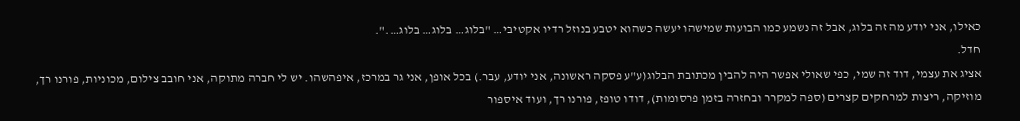כאילו, אני יודע מה זה בלוג, אבל זה נשמע כמו הבועות שמישהו יעשה כשהוא יטבע בנוזל רדיו אקטיבי… "בלוג… בלוג… בלוג….".
חדל.
אציג את עצמי, דוד זה שמי, כפי שאולי אפשר היה להבין מכתובת הבלוג(ע"ע פסקה ראשונה, אני יודע, עבר.) בכל אופן, אני גר במרכז, איפהשהו. יש לי חברה מתוקה, אני חובב צילום, מכוניות, פורנו רך, מוזיקה, ריצות למרחקים קצרים (ספה למקרר ובחזרה בזמן פרסומות), דודו טופז, פורנו רך, ועוד איספור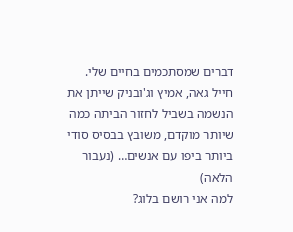דברים שמסתכמים בחיים שלי.
חייל גאה, אמיץ וג'ובניק שייתן את הנשמה בשביל לחזור הביתה כמה שיותר מוקדם, משובץ בבסיס סודי ביותר ביפו עם אנשים… (נעבור הלאה)
למה אני רושם בלוג?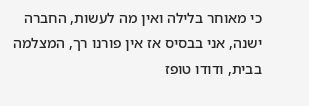כי מאוחר בלילה ואין מה לעשות, החברה ישנה, אני בבסיס אז אין פורנו רך, המצלמה בבית, ודודו טופז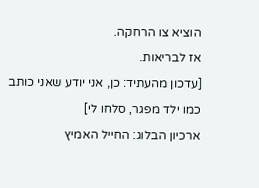הוציא צו הרחקה.
אז לבריאות.
[עדכון מהעתיד: כן, אני יודע שאני כותב כמו ילד מפגר, סלחו לי]
ארכיון הבלוג: החייל האמיץ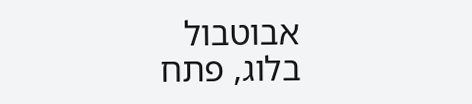אבוטבול
בלוג, פתח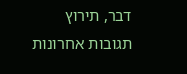דבר, תירוץ
תגובות אחרונות